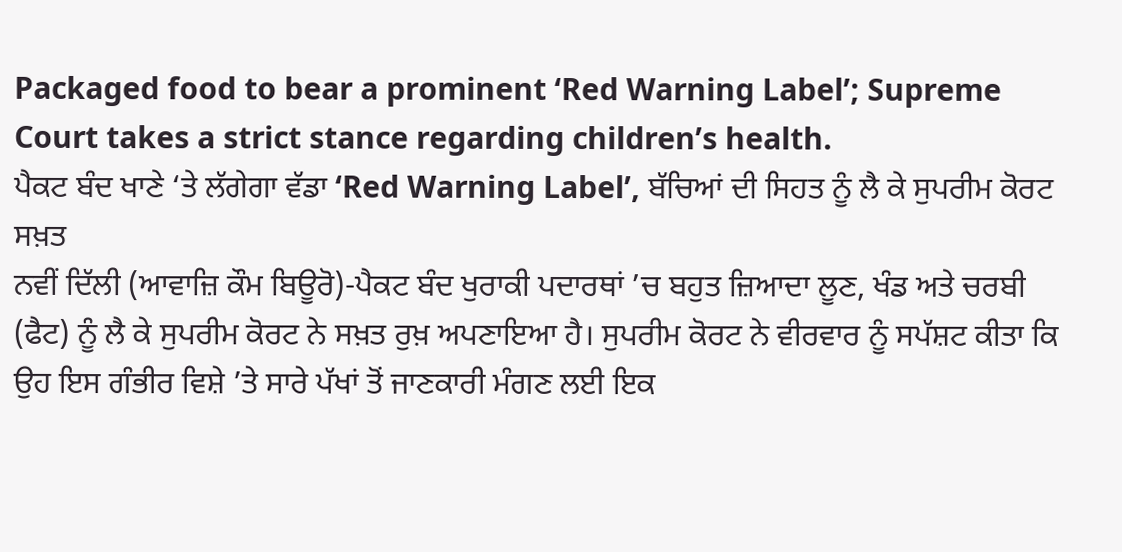Packaged food to bear a prominent ‘Red Warning Label’; Supreme Court takes a strict stance regarding children’s health.
ਪੈਕਟ ਬੰਦ ਖਾਣੇ ‘ਤੇ ਲੱਗੇਗਾ ਵੱਡਾ ‘Red Warning Label’, ਬੱਚਿਆਂ ਦੀ ਸਿਹਤ ਨੂੰ ਲੈ ਕੇ ਸੁਪਰੀਮ ਕੋਰਟ ਸਖ਼ਤ
ਨਵੀਂ ਦਿੱਲੀ (ਆਵਾਜ਼ਿ ਕੌਮ ਬਿਊਰੋ)-ਪੈਕਟ ਬੰਦ ਖੁਰਾਕੀ ਪਦਾਰਥਾਂ ’ਚ ਬਹੁਤ ਜ਼ਿਆਦਾ ਲੂਣ, ਖੰਡ ਅਤੇ ਚਰਬੀ (ਫੈਟ) ਨੂੰ ਲੈ ਕੇ ਸੁਪਰੀਮ ਕੋਰਟ ਨੇ ਸਖ਼ਤ ਰੁਖ਼ ਅਪਣਾਇਆ ਹੈ। ਸੁਪਰੀਮ ਕੋਰਟ ਨੇ ਵੀਰਵਾਰ ਨੂੰ ਸਪੱਸ਼ਟ ਕੀਤਾ ਕਿ ਉਹ ਇਸ ਗੰਭੀਰ ਵਿਸ਼ੇ ’ਤੇ ਸਾਰੇ ਪੱਖਾਂ ਤੋਂ ਜਾਣਕਾਰੀ ਮੰਗਣ ਲਈ ਇਕ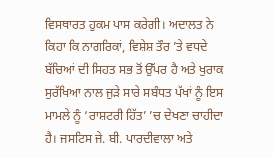ਵਿਸਥਾਰਤ ਹੁਕਮ ਪਾਸ ਕਰੇਗੀ। ਅਦਾਲਤ ਨੇ ਕਿਹਾ ਕਿ ਨਾਗਰਿਕਾਂ, ਵਿਸ਼ੇਸ਼ ਤੌਰ ’ਤੇ ਵਧਦੇ ਬੱਚਿਆਂ ਦੀ ਸਿਹਤ ਸਭ ਤੋਂ ਉੱਪਰ ਹੈ ਅਤੇ ਖੁਰਾਕ ਸੁਰੱਖਿਆ ਨਾਲ ਜੁੜੇ ਸਾਰੇ ਸਬੰਧਤ ਪੱਖਾਂ ਨੂੰ ਇਸ ਮਾਮਲੇ ਨੂੰ ‘ਰਾਸ਼ਟਰੀ ਹਿੱਤ’ ’ਚ ਦੇਖਣਾ ਚਾਹੀਦਾ ਹੈ। ਜਸਟਿਸ ਜੇ. ਬੀ. ਪਾਰਦੀਵਾਲਾ ਅਤੇ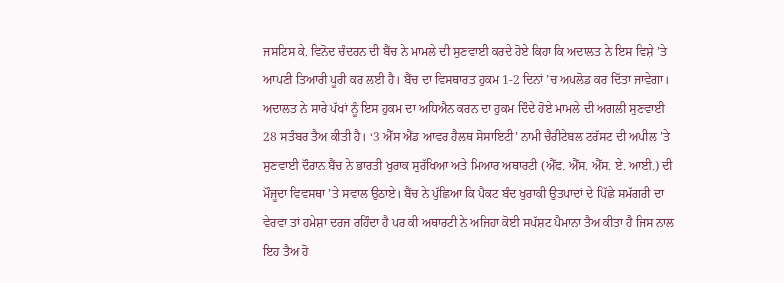ਜਸਟਿਸ ਕੇ. ਵਿਨੋਦ ਚੰਦਰਨ ਦੀ ਬੈਂਚ ਨੇ ਮਾਮਲੇ ਦੀ ਸੁਣਵਾਈ ਕਰਦੇ ਹੋਏ ਕਿਹਾ ਕਿ ਅਦਾਲਤ ਨੇ ਇਸ ਵਿਸ਼ੇ ’ਤੇ ਆਪਣੀ ਤਿਆਰੀ ਪੂਰੀ ਕਰ ਲਈ ਹੈ। ਬੈਂਚ ਦਾ ਵਿਸਥਾਰਤ ਹੁਕਮ 1-2 ਦਿਨਾਂ ’ਚ ਅਪਲੋਡ ਕਰ ਦਿੱਤਾ ਜਾਵੇਗਾ। ਅਦਾਲਤ ਨੇ ਸਾਰੇ ਪੱਖਾਂ ਨੂੰ ਇਸ ਹੁਕਮ ਦਾ ਅਧਿਐਨ ਕਰਨ ਦਾ ਹੁਕਮ ਦਿੰਦੇ ਹੋਏ ਮਾਮਲੇ ਦੀ ਅਗਲੀ ਸੁਣਵਾਈ 28 ਸਤੰਬਰ ਤੈਅ ਕੀਤੀ ਹੈ। ‘3 ਐੱਸ ਐਂਡ ਆਵਰ ਹੈਲਥ ਸੋਸਾਇਟੀ’ ਨਾਮੀ ਚੈਰੀਟੇਬਲ ਟਰੱਸਟ ਦੀ ਅਪੀਲ ’ਤੇ ਸੁਣਵਾਈ ਦੌਰਾਨ ਬੈਂਚ ਨੇ ਭਾਰਤੀ ਖੁਰਾਕ ਸੁਰੱਖਿਆ ਅਤੇ ਮਿਆਰ ਅਥਾਰਟੀ (ਐੱਫ. ਐੱਸ. ਐੱਸ. ਏ. ਆਈ.) ਦੀ ਮੌਜੂਦਾ ਵਿਵਸਥਾ ’ਤੇ ਸਵਾਲ ਉਠਾਏ। ਬੈਂਚ ਨੇ ਪੁੱਛਿਆ ਕਿ ਪੈਕਟ ਬੰਦ ਖੁਰਾਕੀ ਉਤਪਾਦਾਂ ਦੇ ਪਿੱਛੇ ਸਮੱਗਰੀ ਦਾ ਵੇਰਵਾ ਤਾਂ ਹਮੇਸ਼ਾ ਦਰਜ ਰਹਿੰਦਾ ਹੈ ਪਰ ਕੀ ਅਥਾਰਟੀ ਨੇ ਅਜਿਹਾ ਕੋਈ ਸਪੱਸ਼ਟ ਪੈਮਾਨਾ ਤੈਅ ਕੀਤਾ ਹੈ ਜਿਸ ਨਾਲ ਇਹ ਤੈਅ ਹੋ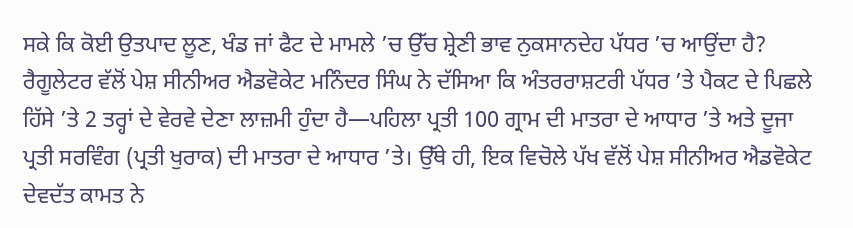ਸਕੇ ਕਿ ਕੋਈ ਉਤਪਾਦ ਲੂਣ, ਖੰਡ ਜਾਂ ਫੈਟ ਦੇ ਮਾਮਲੇ ’ਚ ਉੱਚ ਸ਼੍ਰੇਣੀ ਭਾਵ ਨੁਕਸਾਨਦੇਹ ਪੱਧਰ ’ਚ ਆਉਂਦਾ ਹੈ? ਰੈਗੂਲੇਟਰ ਵੱਲੋਂ ਪੇਸ਼ ਸੀਨੀਅਰ ਐਡਵੋਕੇਟ ਮਨਿੰਦਰ ਸਿੰਘ ਨੇ ਦੱਸਿਆ ਕਿ ਅੰਤਰਰਾਸ਼ਟਰੀ ਪੱਧਰ ’ਤੇ ਪੈਕਟ ਦੇ ਪਿਛਲੇ ਹਿੱਸੇ ’ਤੇ 2 ਤਰ੍ਹਾਂ ਦੇ ਵੇਰਵੇ ਦੇਣਾ ਲਾਜ਼ਮੀ ਹੁੰਦਾ ਹੈ—ਪਹਿਲਾ ਪ੍ਰਤੀ 100 ਗ੍ਰਾਮ ਦੀ ਮਾਤਰਾ ਦੇ ਆਧਾਰ ’ਤੇ ਅਤੇ ਦੂਜਾ ਪ੍ਰਤੀ ਸਰਵਿੰਗ (ਪ੍ਰਤੀ ਖੁਰਾਕ) ਦੀ ਮਾਤਰਾ ਦੇ ਆਧਾਰ ’ਤੇ। ਉੱਥੇ ਹੀ, ਇਕ ਵਿਚੋਲੇ ਪੱਖ ਵੱਲੋਂ ਪੇਸ਼ ਸੀਨੀਅਰ ਐਡਵੋਕੇਟ ਦੇਵਦੱਤ ਕਾਮਤ ਨੇ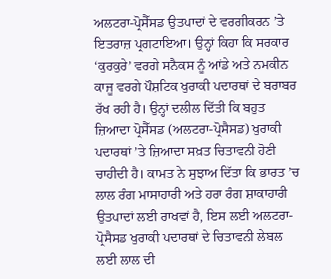ਅਲਟਰਾ-ਪ੍ਰੋਸੈੱਸਡ ਉਤਪਾਦਾਂ ਦੇ ਵਰਗੀਕਰਨ ’ਤੇ ਇਤਰਾਜ਼ ਪ੍ਰਗਟਾਇਆ। ਉਨ੍ਹਾਂ ਕਿਹਾ ਕਿ ਸਰਕਾਰ ‘ਕੁਰਕੁਰੇ’ ਵਰਗੇ ਸਨੈਕਸ ਨੂੰ ਆਂਡੇ ਅਤੇ ਨਮਕੀਨ ਕਾਜੂ ਵਰਗੇ ਪੌਸ਼ਟਿਕ ਖੁਰਾਕੀ ਪਦਾਰਥਾਂ ਦੇ ਬਰਾਬਰ ਰੱਖ ਰਹੀ ਹੈ। ਉਨ੍ਹਾਂ ਦਲੀਲ ਦਿੱਤੀ ਕਿ ਬਹੁਤ ਜ਼ਿਆਦਾ ਪ੍ਰੋਸੈੱਸਡ (ਅਲਟਰਾ-ਪ੍ਰੋਸੈਸਡ) ਖੁਰਾਕੀ ਪਦਾਰਥਾਂ ’ਤੇ ਜ਼ਿਆਦਾ ਸਖ਼ਤ ਚਿਤਾਵਨੀ ਹੋਣੀ ਚਾਹੀਦੀ ਹੈ। ਕਾਮਤ ਨੇ ਸੁਝਾਅ ਦਿੱਤਾ ਕਿ ਭਾਰਤ ’ਚ ਲਾਲ ਰੰਗ ਮਾਸਾਹਾਰੀ ਅਤੇ ਹਰਾ ਰੰਗ ਸ਼ਾਕਾਹਾਰੀ ਉਤਪਾਦਾਂ ਲਈ ਰਾਖਵਾਂ ਹੈ, ਇਸ ਲਈ ਅਲਟਰਾ-ਪ੍ਰੋਸੈਸਡ ਖੁਰਾਕੀ ਪਦਾਰਥਾਂ ਦੇ ਚਿਤਾਵਨੀ ਲੇਬਲ ਲਈ ਲਾਲ ਦੀ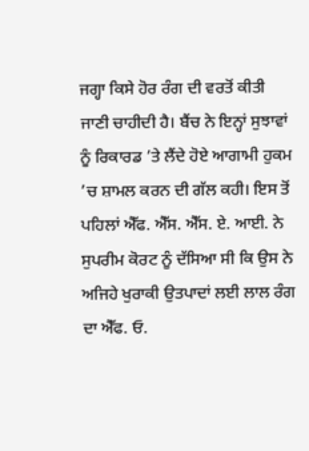ਜਗ੍ਹਾ ਕਿਸੇ ਹੋਰ ਰੰਗ ਦੀ ਵਰਤੋਂ ਕੀਤੀ ਜਾਣੀ ਚਾਹੀਦੀ ਹੈ। ਬੈਂਚ ਨੇ ਇਨ੍ਹਾਂ ਸੁਝਾਵਾਂ ਨੂੰ ਰਿਕਾਰਡ ’ਤੇ ਲੈਂਦੇ ਹੋਏ ਆਗਾਮੀ ਹੁਕਮ ’ਚ ਸ਼ਾਮਲ ਕਰਨ ਦੀ ਗੱਲ ਕਹੀ। ਇਸ ਤੋਂ ਪਹਿਲਾਂ ਐੱਫ. ਐੱਸ. ਐੱਸ. ਏ. ਆਈ. ਨੇ ਸੁਪਰੀਮ ਕੋਰਟ ਨੂੰ ਦੱਸਿਆ ਸੀ ਕਿ ਉਸ ਨੇ ਅਜਿਹੇ ਖੁਰਾਕੀ ਉਤਪਾਦਾਂ ਲਈ ਲਾਲ ਰੰਗ ਦਾ ਐੱਫ. ਓ.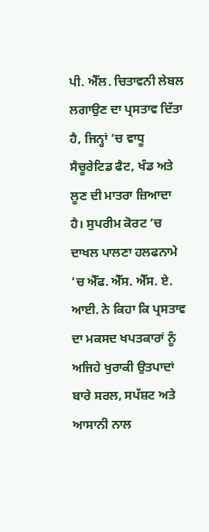ਪੀ. ਐੱਲ. ਚਿਤਾਵਨੀ ਲੇਬਲ ਲਗਾਉਣ ਦਾ ਪ੍ਰਸਤਾਵ ਦਿੱਤਾ ਹੈ, ਜਿਨ੍ਹਾਂ ’ਚ ਵਾਧੂ ਸੈਚੂਰੇਟਿਡ ਫੈਟ, ਖੰਡ ਅਤੇ ਲੂਣ ਦੀ ਮਾਤਰਾ ਜ਼ਿਆਦਾ ਹੈ। ਸੁਪਰੀਮ ਕੋਰਟ ’ਚ ਦਾਖਲ ਪਾਲਣਾ ਹਲਫਨਾਮੇ ’ਚ ਐੱਫ. ਐੱਸ. ਐੱਸ. ਏ. ਆਈ. ਨੇ ਕਿਹਾ ਕਿ ਪ੍ਰਸਤਾਵ ਦਾ ਮਕਸਦ ਖਪਤਕਾਰਾਂ ਨੂੰ ਅਜਿਹੇ ਖੁਰਾਕੀ ਉਤਪਾਦਾਂ ਬਾਰੇ ਸਰਲ, ਸਪੱਸ਼ਟ ਅਤੇ ਆਸਾਨੀ ਨਾਲ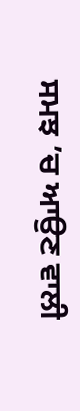ਸਮਝ ’ਚ ਆਉਣ ਵਾਲੀ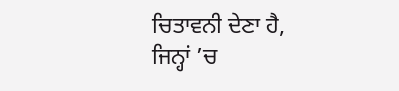ਚਿਤਾਵਨੀ ਦੇਣਾ ਹੈ, ਜਿਨ੍ਹਾਂ ’ਚ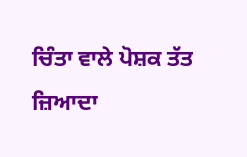ਚਿੰਤਾ ਵਾਲੇ ਪੋਸ਼ਕ ਤੱਤ ਜ਼ਿਆਦਾ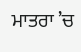ਮਾਤਰਾ ’ਚ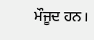ਮੌਜੂਦ ਹਨ।